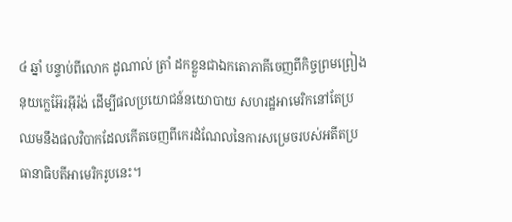៤ ឆ្នាំ បន្ទាប់ពីលោក ដូណាល់ ត្រាំ ដកខ្លួនជាឯកតោភាគីចេញពីកិច្ចព្រមព្រៀងនុយក្លេអ៊ែរអ៊ីរ៉ង់ ដើម្បីផលប្រយោជន៍នយោបាយ សហរដ្ឋអាមេរិកនៅតែប្រឈមនឹងផលវិបាកដែលកើតចេញពីកេរដំណែលនៃការសម្រេចរបស់អតីតប្រធានាធិបតីអាមេរិករូបនេះ។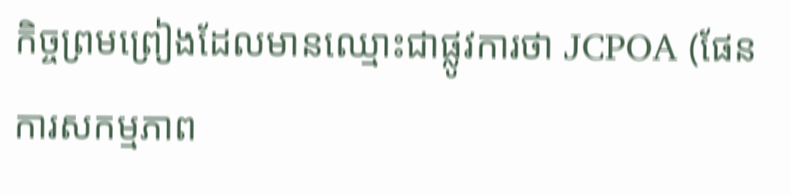កិច្ចព្រមព្រៀងដែលមានឈ្មោះជាផ្លូវការថា JCPOA (ផែនការសកម្មភាព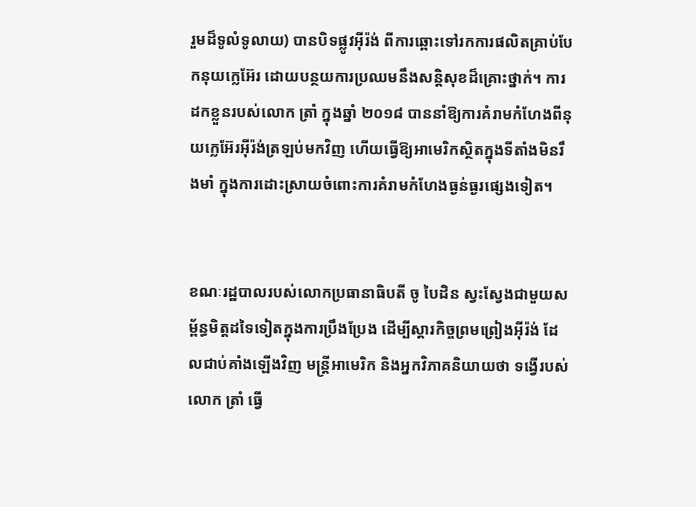រួមដ៏ទូលំទូលាយ) បានបិទផ្លូវអ៊ីរ៉ង់ ពីការឆ្ពោះទៅរកការផលិតគ្រាប់បែកនុយក្លេអ៊ែរ ដោយបន្ថយការប្រឈមនឹងសន្តិសុខដ៏គ្រោះថ្នាក់។ ការដកខ្លួនរបស់លោក ត្រាំ ក្នុងឆ្នាំ ២០១៨ បាននាំឱ្យការគំរាមកំហែងពីនុយក្លេអ៊ែរអ៊ីរ៉ង់ត្រឡប់មកវិញ ហើយធ្វើឱ្យអាមេរិកស្ថិតក្នុងទីតាំងមិនរឹងមាំ ក្នុងការដោះស្រាយចំពោះការគំរាមកំហែងធ្ងន់ធ្ងរផ្សេងទៀត។


ខណៈរដ្ឋបាលរបស់លោកប្រធានាធិបតី ចូ បៃដិន ស្វះស្វែងជាមួយសម្ព័ន្ធមិត្តដទៃទៀតក្នុងការប្រឹងប្រែង ដើម្បីស្ដារកិច្ចព្រមព្រៀងអ៊ីរ៉ង់ ដែលជាប់គាំងឡើងវិញ មន្ត្រីអាមេរិក និងអ្នកវិភាគនិយាយថា ទង្វើរបស់លោក ត្រាំ ធ្វើ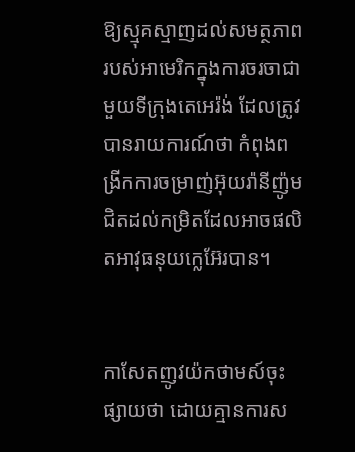ឱ្យស្មុគស្មាញដល់សមត្ថភាពរបស់អាមេរិកក្នុងការចរចាជាមួយទីក្រុងតេអេរ៉ង់ ដែលត្រូវបានរាយការណ៍ថា កំពុងពង្រីកការចម្រាញ់អ៊ុយរ៉ានីញ៉ូម ជិតដល់កម្រិតដែលអាចផលិតអាវុធនុយក្លេអ៊ែរបាន។


កាសែតញូវយ៉កថាមស៍ចុះផ្សាយថា ដោយគ្មានការស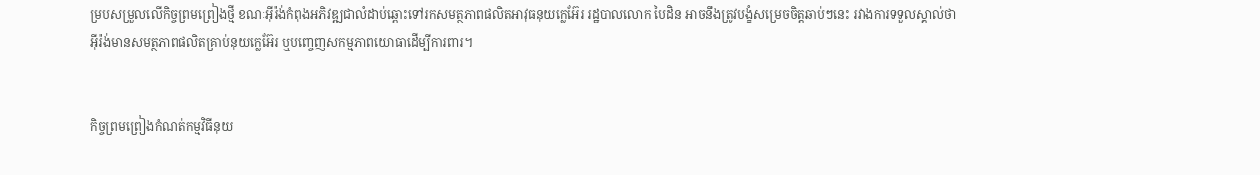ម្របសម្រួលលើកិច្ចព្រមព្រៀងថ្មី ខណៈអ៊ីរ៉ង់កំពុងអភិវឌ្ឍជាលំដាប់ឆ្ពោះទៅរកសមត្ថភាពផលិតអាវុធនុយក្លេអ៊ែរ រដ្ឋបាលលោក បៃដិន អាចនឹងត្រូវបង្ខំសម្រេចចិត្តឆាប់ៗនេះ រវាងការទទួលស្គាល់ថា អ៊ីរ៉ង់មានសមត្ថភាពផលិតគ្រាប់នុយក្លេអ៊ែរ ឬបញ្ចេញសកម្មភាពយោធាដើម្បីការពារ។


កិច្ចព្រមព្រៀងកំណត់កម្មវិធីនុយ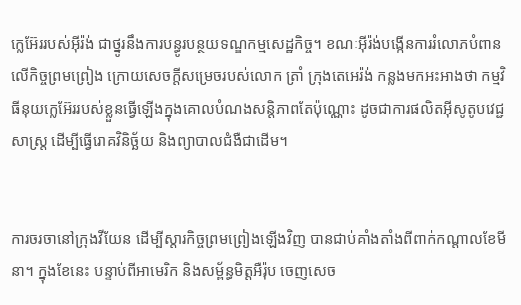ក្លេអ៊ែររបស់អ៊ីរ៉ង់ ជាថ្នូរនឹងការបន្ធូរបន្ថយទណ្ឌកម្មសេដ្ឋកិច្ច។ ខណៈអ៊ីរ៉ង់បង្កើនការរំលោភបំពានលើកិច្ចព្រមព្រៀង ក្រោយសេចក្ដីសម្រេចរបស់លោក ត្រាំ ក្រុងតេអេរ៉ង់ កន្លងមកអះអាងថា កម្មវិធីនុយក្លេអ៊ែររបស់ខ្លួនធ្វើឡើងក្នុងគោលបំណងសន្តិភាពតែប៉ុណ្ណោះ ដូចជាការផលិតអ៊ីសូតូបវេជ្ជសាស្ត្រ ដើម្បីធ្វើរោគវិនិច្ឆ័យ និងព្យាបាលជំងឺជាដើម។


ការចរចានៅក្រុងវីយែន ដើម្បីស្តារកិច្ចព្រមព្រៀងឡើងវិញ បានជាប់គាំងតាំងពីពាក់កណ្តាលខែមីនា។ ក្នុងខែនេះ បន្ទាប់ពីអាមេរិក និងសម្ព័ន្ធមិត្តអឺរ៉ុប ចេញសេច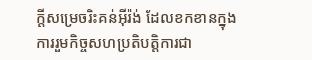ក្ដីសម្រេចរិះគន់អ៊ីរ៉ង់ ដែលខកខានក្នុងការរួមកិច្ចសហប្រតិបត្តិការជា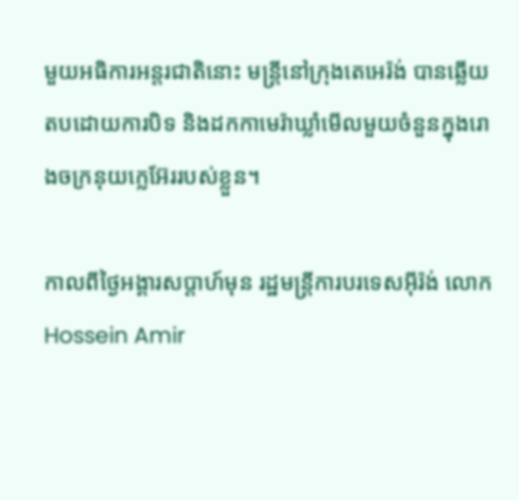មួយអធិការអន្តរជាតិនោះ មន្ត្រីនៅក្រុងតេអេរ៉ង់ បានឆ្លើយតបដោយការបិទ និងដកកាមេរ៉ាឃ្លាំមើលមួយចំនួនក្នុងរោងចក្រនុយក្លេអ៊ែររបស់ខ្លួន។

កាលពីថ្ងៃអង្គារសប្ដាហ៍មុន រដ្ឋមន្ត្រីការបរទេសអ៊ីរ៉ង់ លោក Hossein Amir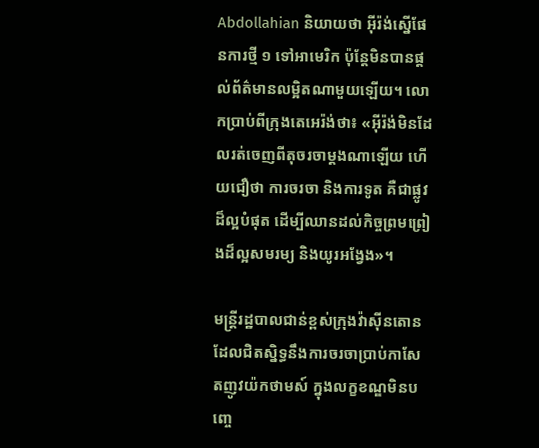Abdollahian និយាយថា អ៊ីរ៉ង់ស្នើផែនការថ្មី ១ ទៅអាមេរិក ប៉ុន្តែមិនបានផ្តល់ព័ត៌មានលម្អិតណាមួយឡើយ។ លោកប្រាប់ពីក្រុងតេអេរ៉ង់ថា៖ «អ៊ីរ៉ង់មិនដែលរត់ចេញពីតុចរចាម្ដងណាឡើយ ហើយជឿថា ការចរចា និងការទូត គឺជាផ្លូវដ៏ល្អបំផុត ដើម្បីឈានដល់កិច្ចព្រមព្រៀងដ៏ល្អសមរម្យ និងយូរអង្វែង»។

មន្ត្រីរដ្ឋបាលជាន់ខ្ពស់ក្រុងវ៉ាស៊ីនតោន ដែលជិតស្និទ្ធនឹងការចរចាប្រាប់កាសែតញូវយ៉កថាមស៍ ក្នុងលក្ខខណ្ឌមិនបញ្ចេ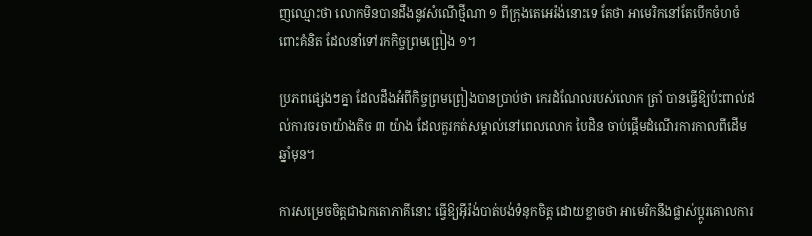ញឈ្មោះថា លោកមិនបានដឹងនូវសំណើថ្មីណា ១ ពីក្រុងតេអេរ៉ង់នោះទេ តែថា អាមេរិកនៅតែបើកចំហចំពោះគំនិត ដែលនាំទៅរកកិច្ចព្រមព្រៀង ១។

ប្រភពផ្សេងៗគ្នា ដែលដឹងអំពីកិច្ចព្រមព្រៀងបានប្រាប់ថា កេរដំណែលរបស់លោក ត្រាំ បានធ្វើឱ្យប៉ះពាល់ដល់ការចរចាយ៉ាងតិច ៣ យ៉ាង ដែលគួរកត់សម្គាល់នៅពេលលោក បៃដិន ចាប់ផ្តើមដំណើរការកាលពីដើមឆ្នាំមុន។

ការសម្រេចចិត្តជាឯកតោភាគីនោះ ធ្វើឱ្យអ៊ីរ៉ង់បាត់បង់ទំនុកចិត្ត ដោយខ្លាចថា អាមេរិកនឹងផ្លាស់ប្ដូរគោលការ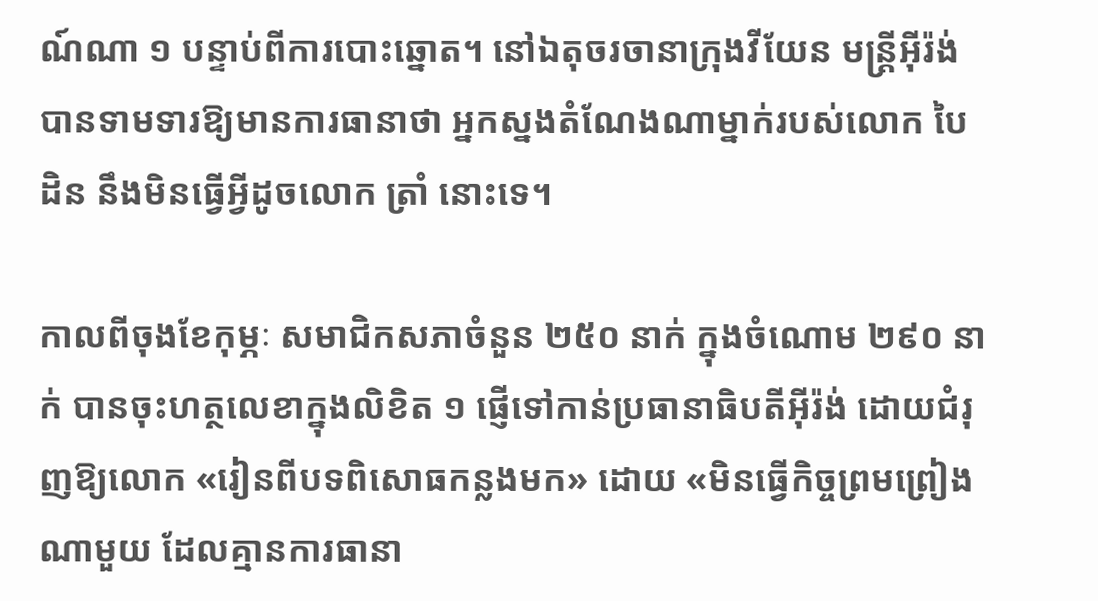ណ៍ណា ១ បន្ទាប់ពីការបោះឆ្នោត។ នៅឯតុចរចានាក្រុងវីយែន មន្ត្រីអ៊ីរ៉ង់បានទាមទារឱ្យមានការធានាថា អ្នកស្នងតំណែងណាម្នាក់របស់លោក បៃដិន នឹងមិនធ្វើអ្វីដូចលោក ត្រាំ នោះទេ។

កាលពីចុងខែកុម្ភៈ សមាជិកសភាចំនួន ២៥០ នាក់ ក្នុងចំណោម ២៩០ នាក់ បានចុះហត្ថលេខាក្នុងលិខិត ១ ផ្ញើទៅកាន់ប្រធានាធិបតីអ៊ីរ៉ង់ ដោយជំរុញឱ្យលោក «រៀនពីបទពិសោធកន្លងមក» ដោយ «មិនធ្វើកិច្ចព្រមព្រៀងណាមួយ ដែលគ្មានការធានា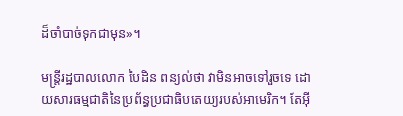ដ៏ចាំបាច់ទុកជាមុន»។

មន្ត្រីរដ្ឋបាលលោក បៃដិន ពន្យល់ថា វាមិនអាចទៅរួចទេ ដោយសារធម្មជាតិនៃប្រព័ន្ធប្រជាធិបតេយ្យរបស់អាមេរិក។ តែអ៊ី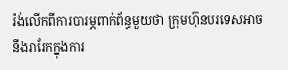រ៉ង់លើកពីការបារម្ភពាក់ព័ន្ធមួយថា ក្រុមហ៊ុនបរទេសអាចនឹងរារែកក្នុងការ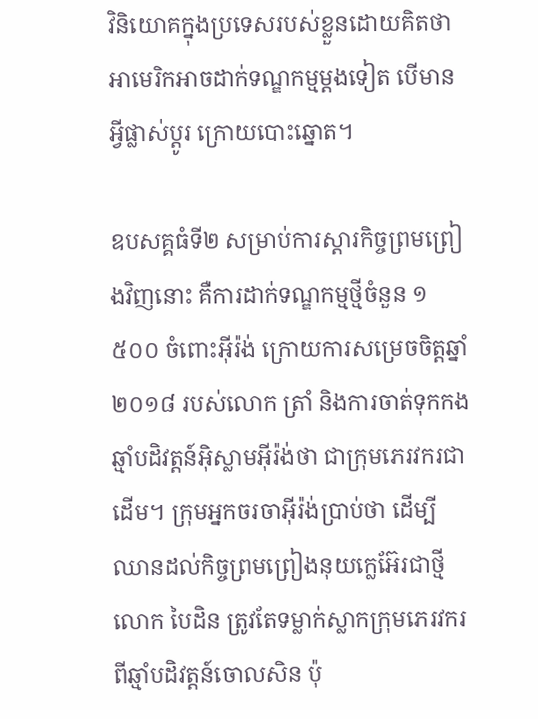វិនិយោគក្នុងប្រទេសរបស់ខ្លួនដោយគិតថា អាមេរិកអាចដាក់ទណ្ឌកម្មម្ដងទៀត បើមានអ្វីផ្លាស់ប្ដូរ ក្រោយបោះឆ្នោត។

ឧបសគ្គធំទី២ សម្រាប់ការស្ដារកិច្ចព្រមព្រៀងវិញនោះ គឺការដាក់ទណ្ឌកម្មថ្មីចំនួន ១ ៥០០ ចំពោះអ៊ីរ៉ង់ ក្រោយការសម្រេចចិត្តឆ្នាំ ២០១៨ របស់លោក ត្រាំ និងការចាត់ទុកកងឆ្មាំបដិវត្តន៍អ៊ិស្លាមអ៊ីរ៉ង់ថា ជាក្រុមភេរវករជាដើម។ ក្រុមអ្នកចរចាអ៊ីរ៉ង់ប្រាប់ថា ដើម្បីឈានដល់កិច្ចព្រមព្រៀងនុយក្លេអ៊ែរជាថ្មី លោក បៃដិន ត្រូវតែទម្លាក់ស្លាកក្រុមភេរវករពីឆ្មាំបដិវត្តន៍ចោលសិន ប៉ុ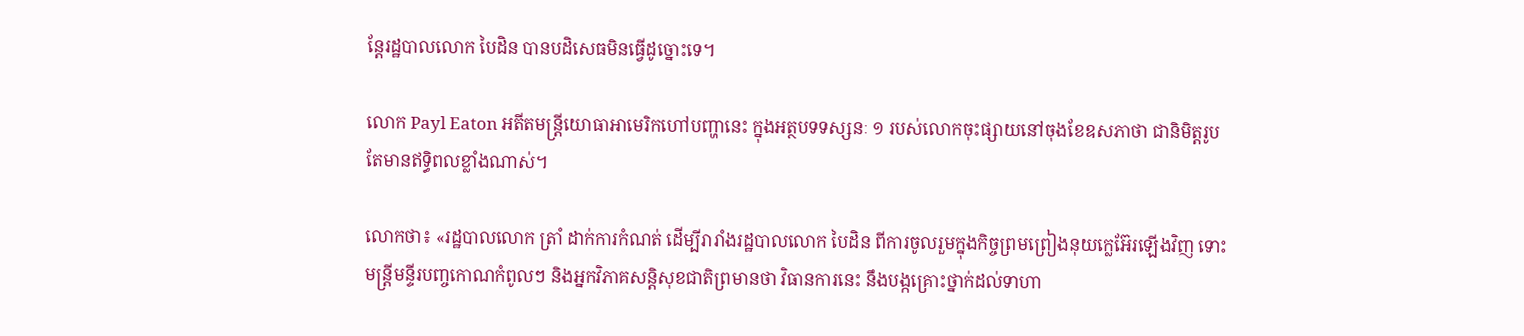ន្តែរដ្ឋបាលលោក បៃដិន បានបដិសេធមិនធ្វើដូច្នោះទេ។

លោក Payl Eaton អតីតមន្ត្រីយោធាអាមេរិកហៅបញ្ហានេះ ក្នុងអត្ថបទទស្សនៈ ១ របស់លោកចុះផ្សាយនៅចុងខែឧសភាថា ជានិមិត្តរូប តែមានឥទ្ធិពលខ្លាំងណាស់។

លោកថា៖ «រដ្ឋបាលលោក ត្រាំ ដាក់ការកំណត់ ដើម្បីរារាំងរដ្ឋបាលលោក បៃដិន ពីការចូលរួមក្នុងកិច្ចព្រមព្រៀងនុយក្លេអ៊ែរឡើងវិញ ទោះមន្ត្រីមន្ទីរបញ្ចកោណកំពូលៗ និងអ្នកវិភាគសន្តិសុខជាតិព្រមានថា វិធានការនេះ នឹងបង្កគ្រោះថ្នាក់ដល់ទាហា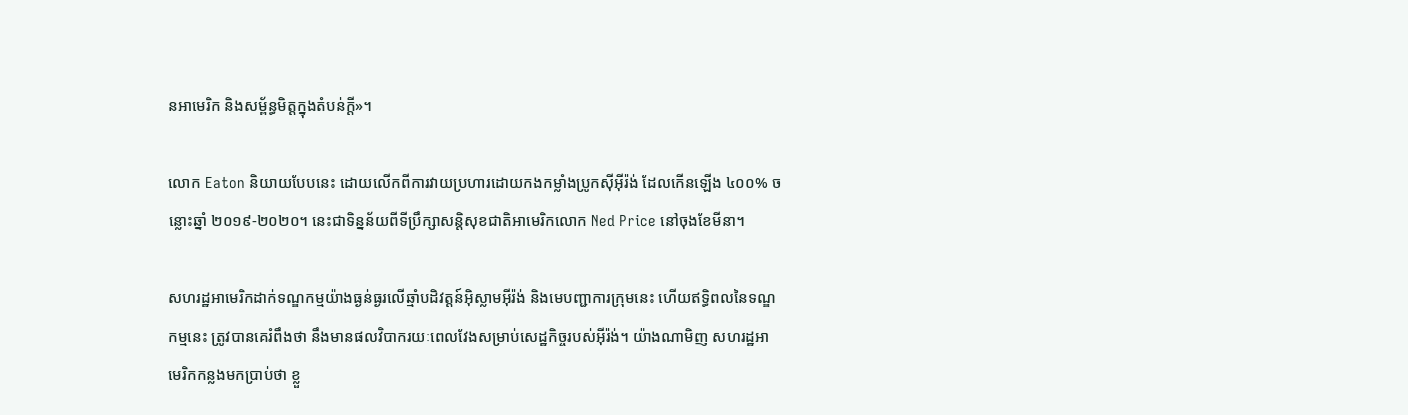នអាមេរិក និងសម្ព័ន្ធមិត្តក្នុងតំបន់ក្ដី»។

លោក Eaton និយាយបែបនេះ ដោយលើកពីការវាយប្រហារដោយកងកម្លាំងប្រូកស៊ីអ៊ីរ៉ង់ ដែលកើនឡើង ៤០០% ចន្លោះឆ្នាំ ២០១៩-២០២០។ នេះជាទិន្នន័យពីទីប្រឹក្សាសន្តិសុខជាតិអាមេរិកលោក Ned Price នៅចុងខែមីនា។

សហរដ្ឋអាមេរិកដាក់ទណ្ឌកម្មយ៉ាងធ្ងន់ធ្ងរលើឆ្មាំបដិវត្តន៍អ៊ិស្លាមអ៊ីរ៉ង់ និងមេបញ្ជាការក្រុមនេះ ហើយឥទ្ធិពលនៃទណ្ឌកម្មនេះ ត្រូវបានគេរំពឹងថា នឹងមានផលវិបាករយៈពេលវែងសម្រាប់សេដ្ឋកិច្ចរបស់អ៊ីរ៉ង់។ យ៉ាងណាមិញ សហរដ្ឋអាមេរិកកន្លងមកប្រាប់ថា ខ្លួ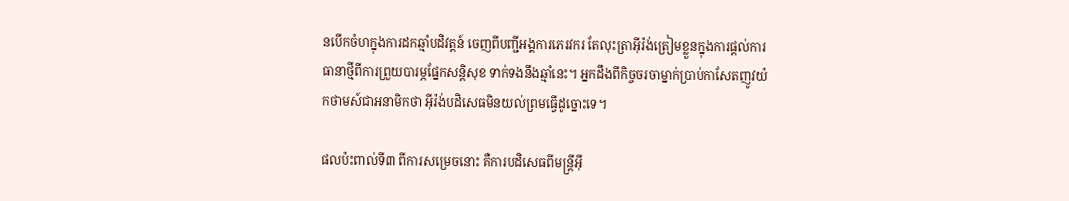នបើកចំហក្នុងការដកឆ្មាំបដិវត្តន៍ ចេញពីបញ្ជីអង្គការភេរវករ តែលុះត្រាអ៊ីរ៉ង់ត្រៀមខ្លួនក្នុងការផ្តល់ការធានាថ្មីពីការព្រួយបារម្ភផ្នែកសន្តិសុខ ទាក់ទងនឹងឆ្មាំនេះ។ អ្នកដឹងពីកិច្ចចរចាម្នាក់ប្រាប់កាសែតញូវយ៉កថាមស៍ជាអនាមិកថា អ៊ីរ៉ង់បដិសេធមិនយល់ព្រមធ្វើដូច្នោះទេ។

ផលប៉ះពាល់ទី៣ ពីការសម្រេចនោះ គឺការបដិសេធពីមន្ត្រីអ៊ី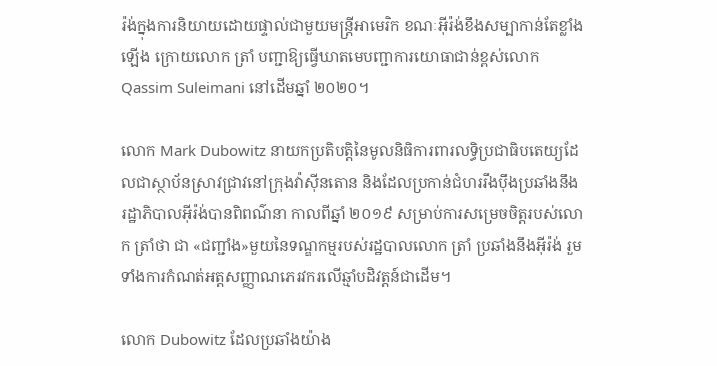រ៉ង់ក្នុងការនិយាយដោយផ្ទាល់ជាមួយមន្ត្រីអាមេរិក ខណៈអ៊ីរ៉ង់ខឹងសម្បាកាន់តែខ្លាំងឡើង ក្រោយលោក ត្រាំ បញ្ជាឱ្យធ្វើឃាតមេបញ្ជាការយោធាជាន់ខ្ពស់លោក Qassim Suleimani នៅដើមឆ្នាំ ២០២០។

លោក Mark Dubowitz នាយកប្រតិបត្តិនៃមូលនិធិការពារលទ្ធិប្រជាធិបតេយ្យដែលជាស្ថាប័នស្រាវជ្រាវនៅក្រុងវ៉ាស៊ីនតោន និងដែលប្រកាន់ជំហររឹងប៉ឹងប្រឆាំងនឹងរដ្ឋាភិបាលអ៊ីរ៉ង់បានពិពណ៌នា កាលពីឆ្នាំ ២០១៩ សម្រាប់ការសម្រេចចិត្តរបស់លោក ត្រាំថា ជា «ជញ្ជាំង»មួយនៃទណ្ឌកម្មរបស់រដ្ឋបាលលោក ត្រាំ ប្រឆាំងនឹងអ៊ីរ៉ង់ រួមទាំងការកំណត់អត្តសញ្ញាណភេរវករលើឆ្មាំបដិវត្តន៍ជាដើម។

លោក Dubowitz ដែលប្រឆាំងយ៉ាង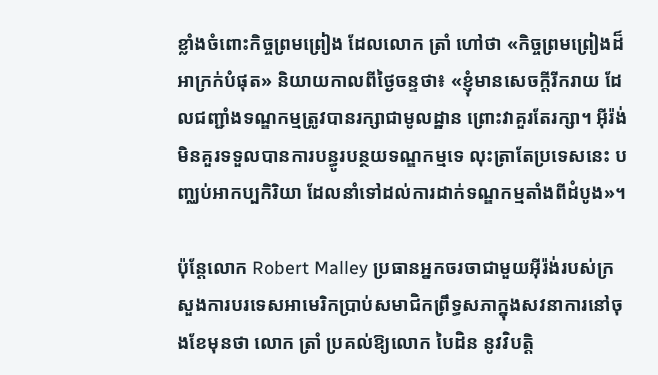ខ្លាំងចំពោះកិច្ចព្រមព្រៀង ដែលលោក ត្រាំ ហៅថា «កិច្ចព្រមព្រៀងដ៏អាក្រក់បំផុត» និយាយកាលពីថ្ងៃចន្ទថា៖ «ខ្ញុំមានសេចក្តីរីករាយ ដែលជញ្ជាំងទណ្ឌកម្មត្រូវបានរក្សាជាមូលដ្ឋាន ព្រោះវាគួរតែរក្សា។ អ៊ីរ៉ង់មិនគួរទទួលបានការបន្ធូរបន្ថយទណ្ឌកម្មទេ លុះត្រាតែប្រទេសនេះ បញ្ឈប់អាកប្បកិរិយា ដែលនាំទៅដល់ការដាក់ទណ្ឌកម្មតាំងពីដំបូង»។

ប៉ុន្តែលោក Robert Malley ប្រធានអ្នកចរចាជាមួយអ៊ីរ៉ង់របស់ក្រសួងការបរទេសអាមេរិកប្រាប់សមាជិកព្រឹទ្ធសភាក្នុងសវនាការនៅចុងខែមុនថា លោក ត្រាំ ប្រគល់ឱ្យលោក បៃដិន នូវវិបត្តិ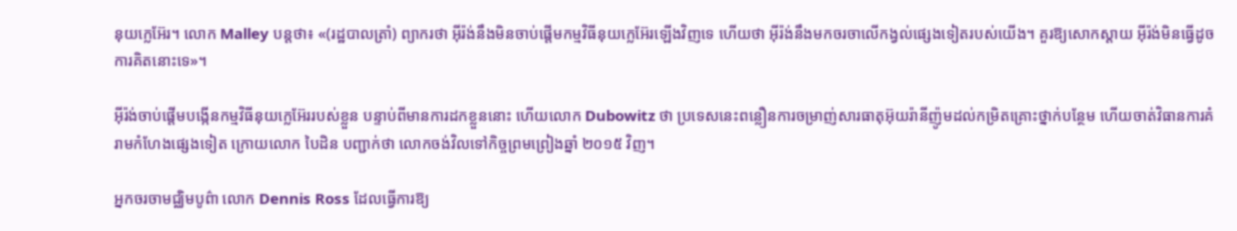នុយក្លេអ៊ែរ។ លោក Malley បន្ដថា៖ «(រដ្ឋបាលត្រាំ) ព្យាករថា អ៊ីរ៉ង់នឹងមិនចាប់ផ្តើមកម្មវិធីនុយក្លេអ៊ែរឡើងវិញទេ ហើយថា អ៊ីរ៉ង់នឹងមកចរចាលើកង្វល់ផ្សេងទៀតរបស់យើង។ គួរឱ្យសោកស្ដាយ អ៊ីរ៉ង់មិនធ្វើដូចការគិតនោះទេ»។

អ៊ីរ៉ង់ចាប់ផ្តើមបង្កើនកម្មវិធីនុយក្លេអ៊ែររបស់ខ្លួន បន្ទាប់ពីមានការដកខ្លួននោះ ហើយលោក Dubowitz ថា ប្រទេសនេះពន្លឿនការចម្រាញ់សារធាតុអ៊ុយរ៉ានីញ៉ូមដល់កម្រិតគ្រោះថ្នាក់បន្ថែម ហើយចាត់វិធានការគំរាមកំហែងផ្សេងទៀត ក្រោយលោក បៃដិន បញ្ជាក់ថា លោកចង់វិលទៅកិច្ចព្រមព្រៀងឆ្នាំ ២០១៥ វិញ។

អ្នកចរចាមជ្ឈិមបូព៌ា លោក Dennis Ross ដែលធ្វើការឱ្យ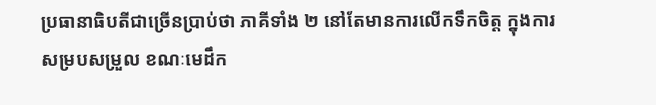ប្រធានាធិបតីជាច្រើនប្រាប់ថា ភាគីទាំង ២ នៅតែមានការលើកទឹកចិត្ត ក្នុងការសម្របសម្រួល ខណៈមេដឹក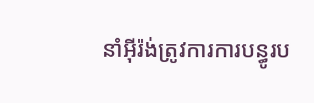នាំអ៊ីរ៉ង់ត្រូវការការបន្ធូរប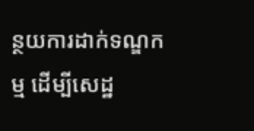ន្ថយការដាក់ទណ្ឌកម្ម ដើម្បីសេដ្ឋ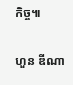កិច្ច៕

ហួន ឌីណា